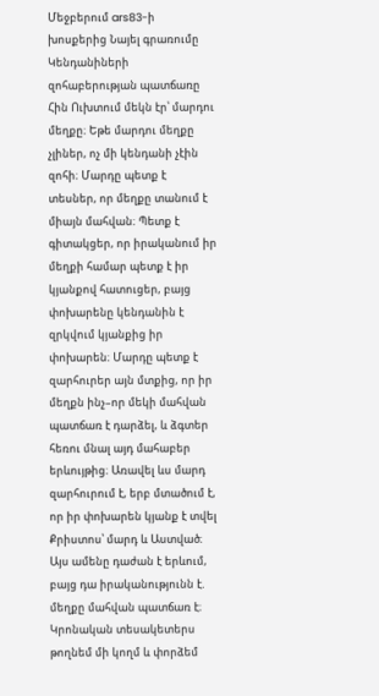Մեջբերում ars83-ի խոսքերից Նայել գրառումը
Կենդանիների զոհաբերության պատճառը Հին Ուխտում մեկն էր՝ մարդու մեղքը։ Եթե մարդու մեղքը չլիներ, ոչ մի կենդանի չէին զոհի։ Մարդը պետք է տեսներ, որ մեղքը տանում է միայն մահվան։ Պետք է գիտակցեր, որ իրականում իր մեղքի համար պետք է իր կյանքով հատուցեր, բայց փոխարենը կենդանին է զրկվում կյանքից իր փոխարեն։ Մարդը պետք է զարհուրեր այն մտքից, որ իր մեղքն ինչ–որ մեկի մահվան պատճառ է դարձել, և ձգտեր հեռու մնալ այդ մահաբեր երևույթից։ Առավել ևս մարդ զարհուրում է, երբ մտածում է, որ իր փոխարեն կյանք է տվել Քրիստոս՝ մարդ և Աստված։
Այս ամենը դաժան է երևում, բայց դա իրականությունն է. մեղքը մահվան պատճառ է։
Կրոնական տեսակետերս թողնեմ մի կողմ և փորձեմ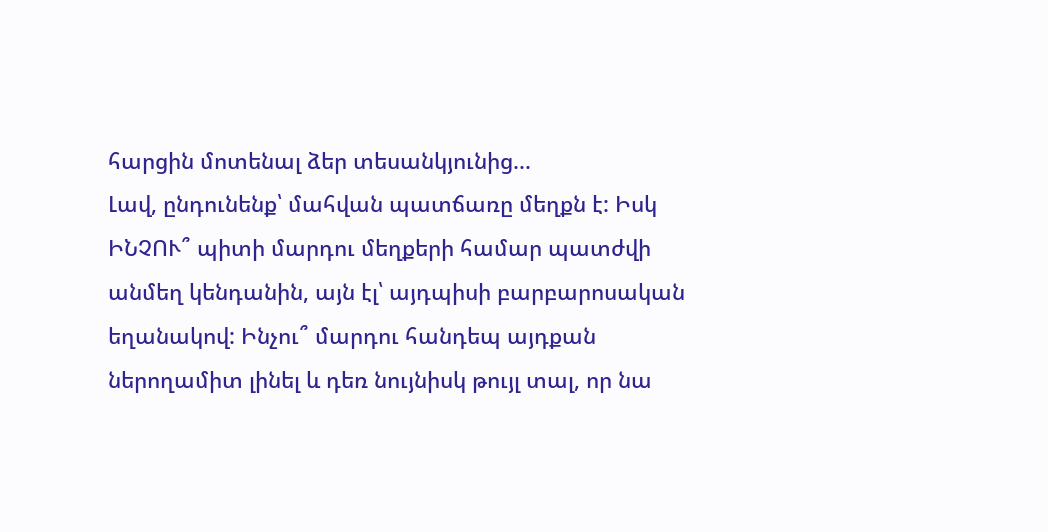հարցին մոտենալ ձեր տեսանկյունից...
Լավ, ընդունենք՝ մահվան պատճառը մեղքն է: Իսկ ԻՆՉՈՒ՞ պիտի մարդու մեղքերի համար պատժվի անմեղ կենդանին, այն էլ՝ այդպիսի բարբարոսական եղանակով: Ինչու՞ մարդու հանդեպ այդքան ներողամիտ լինել և դեռ նույնիսկ թույլ տալ, որ նա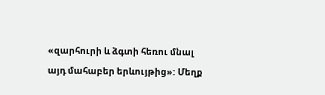«զարհուրի և ձգտի հեռու մնալ այդ մահաբեր երևույթից»: Մեղք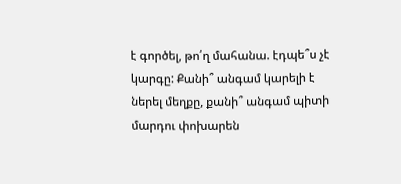է գործել, թո՛ղ մահանա. էդպե՞ս չէ կարգը: Քանի՞ անգամ կարելի է ներել մեղքը, քանի՞ անգամ պիտի մարդու փոխարեն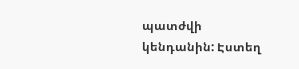պատժվի կենդանին: Էստեղ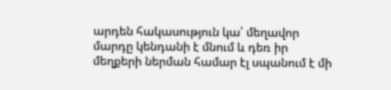արդեն հակասություն կա՝ մեղավոր մարդը կենդանի է մնում և դեռ իր մեղքերի ներման համար էլ սպանում է մի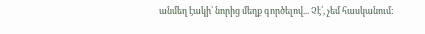անմեղ էակի՝ նորից մեղք գործելով... Չէ՛, չեմ հասկանում: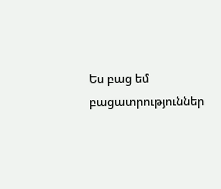Ես բաց եմ բացատրություններ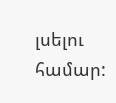լսելու համար: